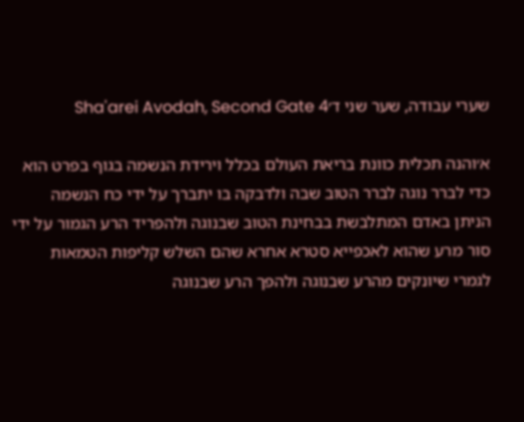שערי עבודה, שער שני ד׳Sha'arei Avodah, Second Gate 4

א׳והנה תכלית כוונת בריאת העולם בכלל וירידת הנשמה בגוף בפרט הוא כדי לברר נוגה לברר הטוב שבה ולדבקה בו יתברך על ידי כח הנשמה הניתן באדם המתלבשת בבחינת הטוב שבנוגה ולהפריד הרע הגמור על ידי סור מרע שהוא לאכפייא סטרא אחרא שהם השלש קליפות הטמאות לגמרי שיונקים מהרע שבנוגה ולהפך הרע שבנוגה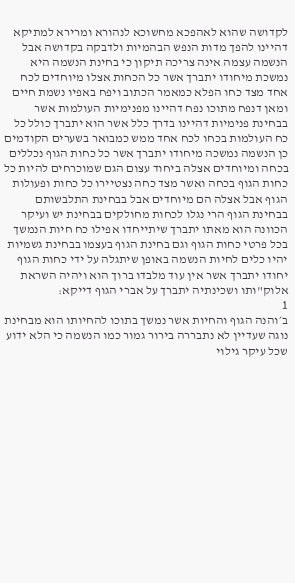לקדושה שהוא לאהפכא מחשוכא לנהורא ומרירא למתיקא דהיינו להפך מדות הנפש הבהמיות ולדבקה בקדושה אבל הנשמה עצמה אינה צריכה תיקון כי בחינת הנשמה היא נמשכת מיחודו יתברך אשר כל הכחות אצלו מיוחדים לכח אחד מצד כחו הפלא כמאמר הכתוב ויפח באפיו נשמת חיים ומאן דנפח מתוכו נפח דהיינו מפנימיות העולמות אשר בבחינת פנימיות דהיינו בדרך כלל אשר הוא יתברך כולל כל כח העולמות בכחו לכח אחד ממש כמבואר בשערים הקודמים כן הנשמה נמשכה מיחודו יתברך אשר כל כחות הגוף נכללים בכחה ומיוחדים אצלה ביחוד עצום הגם שמוכרחים להיות כל כחות הגוף בכחה ואשר מצד כחה נצטיירו כל כחות ופעולות הגוף אבל אצלה הם מיוחדים אבל בבחינת התלבשותם בבחינת הגוף הרי נגלו לכחות מחולקים בבחינת יש ועיקר הכוונה הוא מאתו יתברך שיתייחדו אפילו כח חיות הנמשך בכל פרטי כחות הגוף וגם בחינת הגוף בעצמו בבחינת גשמיות יהיו כלים לחיות הנשמה באופן שיתגלה על ידי כחות הגוף יחודו יתברך אשר אין עוד מלבדו ברוך הוא ויהיה השראת אלוק"ותו ושכינתיה יתברך על אברי הגוף דייקא:
1
ב׳והנה הגוף והחיות אשר נמשך בתוכו להחיותו הוא מבחינת נוגה שעדיין לא נתבררה בירור גמור כמו הנשמה כי הלא ידוע שכל עיקר גילוי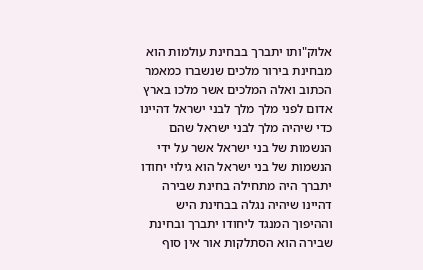אלוק"ותו יתברך בבחינת עולמות הוא מבחינת בירור מלכים שנשברו כמאמר הכתוב ואלה המלכים אשר מלכו בארץ אדום לפני מלך מלך לבני ישראל דהיינו כדי שיהיה מלך לבני ישראל שהם הנשמות של בני ישראל אשר על ידי הנשמות של בני ישראל הוא גילוי יחודו יתברך היה מתחילה בחינת שבירה דהיינו שיהיה נגלה בבחינת היש וההיפוך המנגד ליחודו יתברך ובחינת שבירה הוא הסתלקות אור אין סוף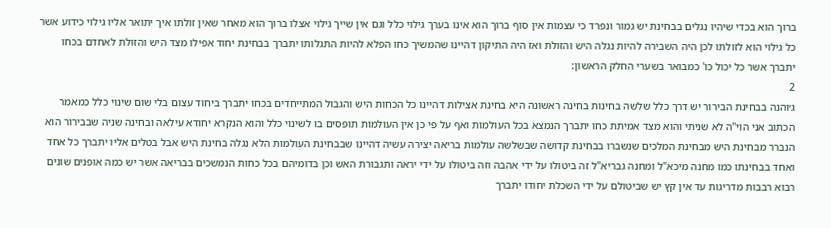ברוך הוא בכדי שיהיו נגלים בבחינת יש גמור ונפרד כי עצמות אין סוף ברוך הוא אינו בערך גילוי כלל וגם אין שייך גילוי אצלו ברוך הוא מאחר שאין זולתו איך יתואר אליו גילוי כידוע אשר כל גילוי הוא לזולתו לכן היה השבירה להיות נגלה היש והזולת ואז היה התיקון דהיינו שהמשיך כחו הפלא להיות התגלותו יתברך בבחינת יחוד אפילו מצד היש והזולת לאחדם בכחו יתברך אשר כל יכול כו' כמבואר בשערי החלק הראשון:
2
ג׳והנה בבחינת הבירור יש דרך כלל שלשה בחינות בחינה ראשונה היא בחינת אצילות דהיינו כל הכחות היש והגבול המתייחדים בכחו יתברך ביחוד עצום בלי שום שינוי כלל כמאמר הכתוב אני הוי"ה לא שניתי והוא מצד אמיתת כחו יתברך הנמצא בכל העולמות ואף על פי כן אין העולמות תופסים בו לשינוי כלל והוא הנקרא יחודא עילאה ובחינה שניה שבבירור הוא הנברר מבחינת היש מבחינת המלכים שנשברו בבחינת קדושה שבשלשה עולמות בריאה יצירה עשיה דהיינו שבבחינת העולמות הלא נגלה בחינת היש אבל בטלים אליו יתברך כל אחד ואחד בבחינתו כמו מחנה מיכא"ל ומחנה גבריא"ל זה ביטולו על ידי אהבה וזה ביטולו על ידי יראה ותגבורת האש וכן בדומיהם בכל כחות הנמשכים בבריאה אשר יש כמה אופנים שונים רבוא רבבות מדריגות עד אין קץ יש שביטולם על ידי השכלת יחודו יתברך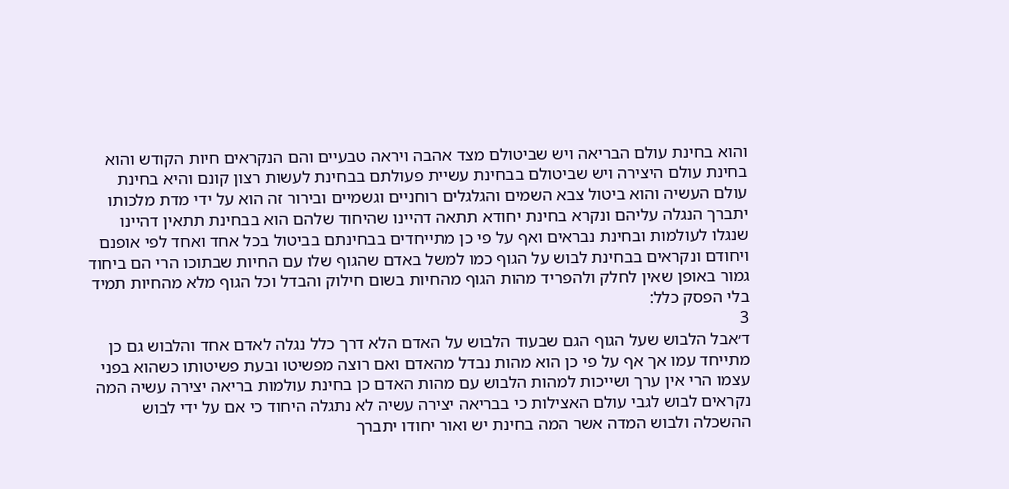והוא בחינת עולם הבריאה ויש שביטולם מצד אהבה ויראה טבעיים והם הנקראים חיות הקודש והוא בחינת עולם היצירה ויש שביטולם בבחינת עשיית פעולתם בבחינת לעשות רצון קונם והיא בחינת עולם העשיה והוא ביטול צבא השמים והגלגלים רוחניים וגשמיים ובירור זה הוא על ידי מדת מלכותו יתברך הנגלה עליהם ונקרא בחינת יחודא תתאה דהיינו שהיחוד שלהם הוא בבחינת תתאין דהיינו שנגלו לעולמות ובחינת נבראים ואף על פי כן מתייחדים בבחינתם בביטול בכל אחד ואחד לפי אופנם ויחודם ונקראים בבחינת לבוש על הגוף כמו למשל באדם שהגוף שלו עם החיות שבתוכו הרי הם ביחוד גמור באופן שאין לחלק ולהפריד מהות הגוף מהחיות בשום חילוק והבדל וכל הגוף מלא מהחיות תמיד בלי הפסק כלל:
3
ד׳אבל הלבוש שעל הגוף הגם שבעוד הלבוש על האדם הלא דרך כלל נגלה לאדם אחד והלבוש גם כן מתייחד עמו אך אף על פי כן הוא מהות נבדל מהאדם ואם רוצה מפשיטו ובעת פשיטותו כשהוא בפני עצמו הרי אין ערך ושייכות למהות הלבוש עם מהות האדם כן בחינת עולמות בריאה יצירה עשיה המה נקראים לבוש לגבי עולם האצילות כי בבריאה יצירה עשיה לא נתגלה היחוד כי אם על ידי לבוש ההשכלה ולבוש המדה אשר המה בחינת יש ואור יחודו יתברך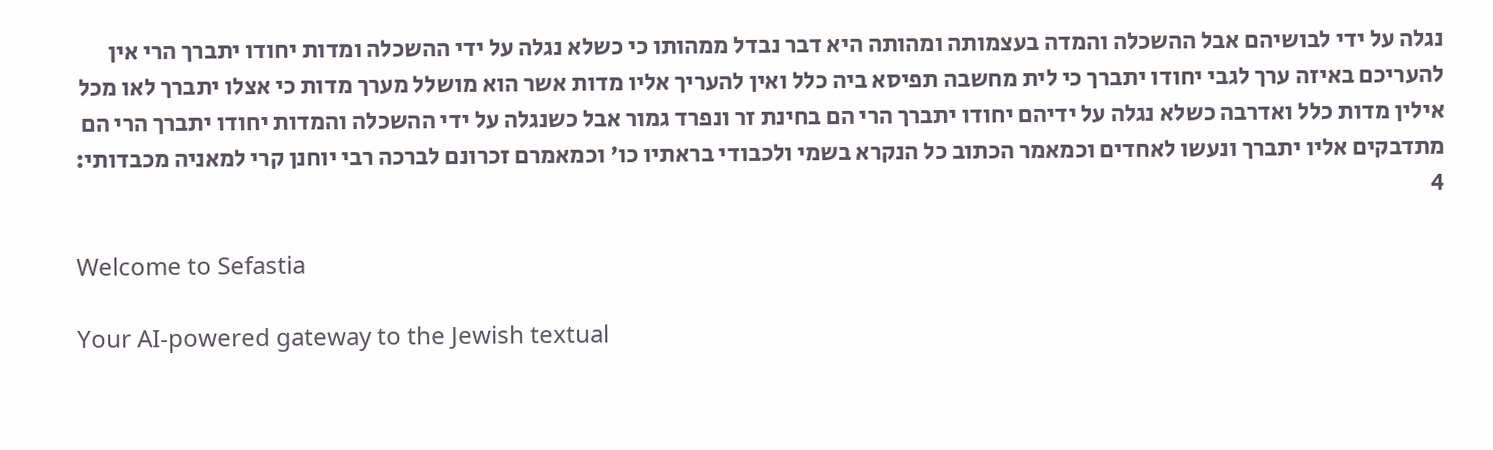נגלה על ידי לבושיהם אבל ההשכלה והמדה בעצמותה ומהותה היא דבר נבדל ממהותו כי כשלא נגלה על ידי ההשכלה ומדות יחודו יתברך הרי אין להעריכם באיזה ערך לגבי יחודו יתברך כי לית מחשבה תפיסא ביה כלל ואין להעריך אליו מדות אשר הוא מושלל מערך מדות כי אצלו יתברך לאו מכל אילין מדות כלל ואדרבה כשלא נגלה על ידיהם יחודו יתברך הרי הם בחינת זר ונפרד גמור אבל כשנגלה על ידי ההשכלה והמדות יחודו יתברך הרי הם מתדבקים אליו יתברך ונעשו לאחדים וכמאמר הכתוב כל הנקרא בשמי ולכבודי בראתיו כו' וכמאמרם זכרונם לברכה רבי יוחנן קרי למאניה מכבדותי:
4

Welcome to Sefastia

Your AI-powered gateway to the Jewish textual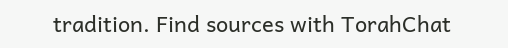tradition. Find sources with TorahChat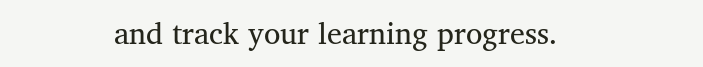and track your learning progress.